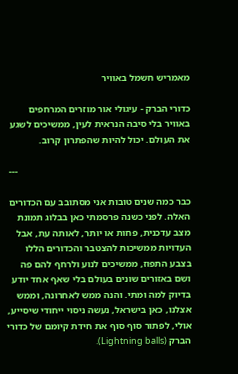מאמריש חשמל באוויר

כדורי הברק - עיגולי אור מוזרים המרחפים באוויר בלי סיבה הנראית לעין, ממשיכים לשגע את העולם. יכול להיות שהפתרון קרוב.

                                                                       ---

כבר כמה שנים טובות אני מסתובב עם הכדורים האלה. לפני כשנה פרסמתי כאן בבלוג תמונת מצב עדכנית, פחות או יותר, לאותה עת, אבל העדויות ממשיכות להצטבר והכדורים הללו בצבע התפוז, ממשיכים לנוע ולרחף להם פה ושם באזורים שונים בעולם בלי שאף אחד יודע בדיוק למה ומתי. והנה ממש לאחרונה, וממש אצלנו, כאן בישראל, נעשה ניסוי ייחודי שיסייע, אולי, לפתור סוף סוף את חידת קיומם של כדורי הברק (Lightning balls).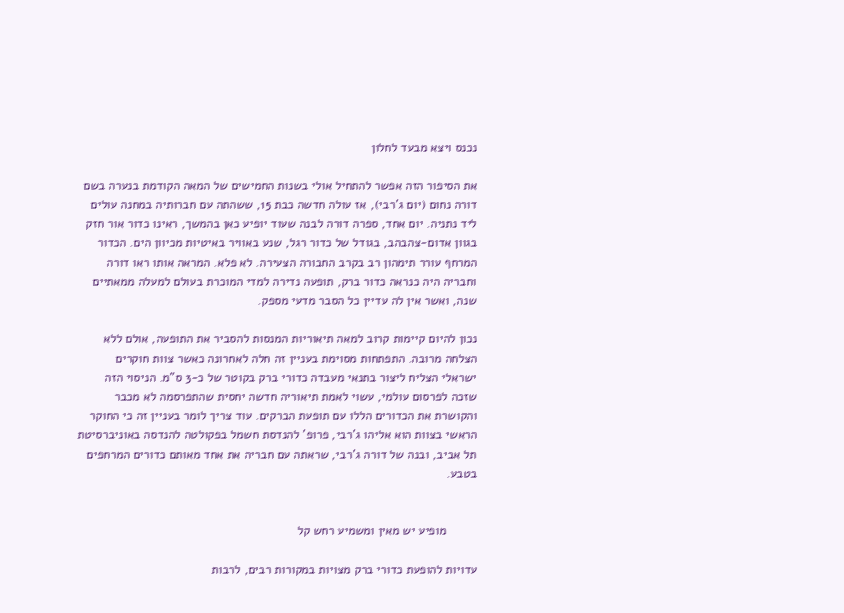נכנס ויצא מבעד לחלון

את הסיפור הזה אפשר להתחיל אולי בשנות החמישים של המאה הקודמת בנערה בשם דורה נחום (יום ג'רבי), אז עולה חדשה כבת 15, ששהתה עם חברותיה במחנה עולים ליד נתניה. יום אחד, ספרה דורה לבנה שעוד יופיע כאן בהמשך, ראינו כדור אור חזק בגוון אדום-צהבהב, בגודל של כדור רגל, שנע באוויר באיטיות מכיוון הים. הכדור המרחף עורר תימהון רב בקרב החבורה הצעירה. לא פלא. המראה אותו ראו דורה וחבריה היה כנראה כדור ברק, תופעה נדירה למדי המוכרת בעולם למעלה ממאתיים שנה, ואשר אין לה עדיין כל הסבר מדעי מספק.

נכון להיום קיימות קרוב למאה תיאוריות המנסות להסביר את התופעה, אולם ללא הצלחה מרובה. התפתחות מסוימת בעניין זה חלה לאחרונה כאשר צוות חוקרים ישראלי הצליח ליצור בתנאי מעבדה כדורי ברק בקוטר של כ-3 ס"מ. הניסוי הזה שזכה לפרסום עולמי, עשוי לאמת תיאוריה חדשה יחסית שהתפרסמה לא מכבר והקושרת את הכדורים הללו עם תופעת הברקים. עוד צריך לומר בעניין זה כי החוקר הראשי בצוות הוא אליהו ג'רבי, פרופ' להנדסת חשמל בפקולטה להנדסה באוניברסיטת תל אביב, ובנה של דורה ג'רבי, שראתה עם חבריה את אחד מאותם כדורים המרחפים בטבע.


         מופיע יש מאין ומשמיע רחש קל

עדויות להופעת כדורי ברק מצויות במקורות רבים, לרבות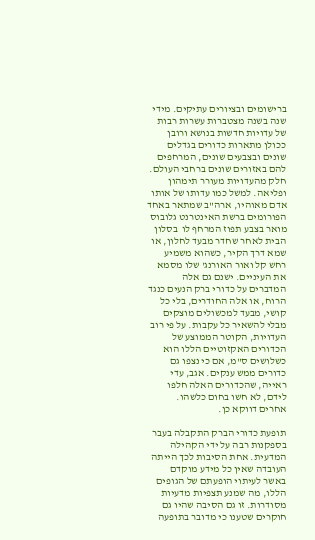ברישומים ובציורים עתיקים. מידי שנה בשנה מצטברות עשרות רבות של עדויות חדשות בנושא ורובן ככולן מתארות כדורים בגדלים שונים ובצבעים שונים, המרחפים להם באזורים שונים ברחבי העולם. חלק מהעדויות מעורר תימהון ופליאה. למשל כמו עדותו של אותו אדם מאוהיו, ארה"ב שמתאר באחד הפורומים ברשת האינטרנט גלובוס מואר בצבע תפוז המרחף לו  בסלון הבית לאחר שחדר מבעד לחלון, או שמא דרך הקיר, כשהוא משמיע רחש קל ואור האורנג' שלו מסמא את העיניים. ישנם גם אלה המדברים על כדורי ברק הנעים כנגד הרוח, או אלה החודרים, בלי כל קושי, מבעד למכשולים מוצקים מבלי להשאיר כל עקבות. על פי רוב העדויות, הקוטר הממוצע של הכדורים האקזוטיים הללו הוא כשלושים ס"מ, אם כי נצפו גם כדורים ממש ענקים. אגב, עדי ראייה, שהכדורים האלה חלפו לידם, לא חשו בחום כלשהו. אחרים דווקא כן.

תופעת כדורי הברק התקבלה בעבר בספקנות רבה על ידי הקהילה המדעית. אחת הסיבות לכך הייתה העובדה שאין כל מידע מוקדם באשר לעיתוי הופעתם של הגופים הללו, מה שמנע תצפיות מדעיות מסודרות. זו גם הסיבה שהיו גם חוקרים שטענו כי מדובר בתופעה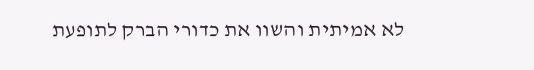לא אמיתית והשוו את כדורי הברק לתופעת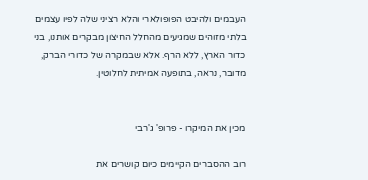העבמים ולהיבט הפופולארי והלא רציני שלה לפיו עצמים בלתי מזוהים שמגיעים מהחלל החיצון מבקרים אותנו, בני כדור הארץ, ללא הרף. אלא שבמקרה של כדורי הברק, מדובר, נראה, בתופעה אמיתית לחלוטין.


מכין את המיקרו - פרופ' ג'רבי

רוב ההסברים הקיימים כיום קושרים את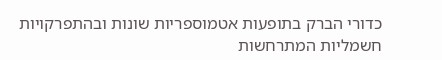כדורי הברק בתופעות אטמוספריות שונות ובהתפרקויות חשמליות המתרחשות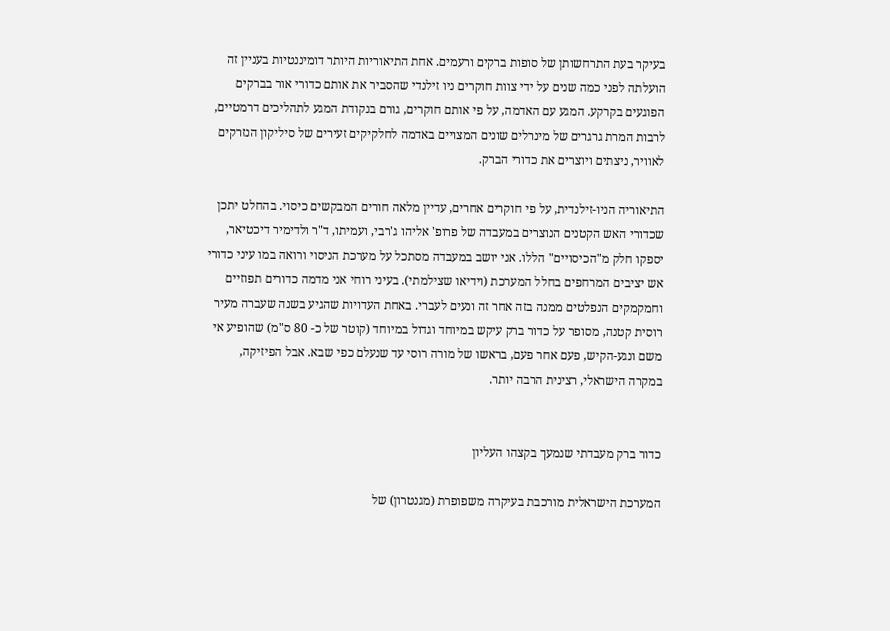בעיקר בעת התרחשותן של סופות ברקים ורעמים. אחת התיאוריות היותר דומיננטיות בעניין זה הועלתה לפני כמה שנים על ידי צוות חוקרים ניו זילנדי שהסביר את אותם כדורי אור בברקים הפוגעים בקרקע. המגע עם האדמה, על פי אותם חוקרים, גורם בנקודת המגע לתהליכים דרמטיים, לרבות המרת גרגרים של מינרלים שונים המצויים באדמה לחלקיקים זעירים של סיליקון הנזרקים לאוויר, ניצתים ויוצרים את כדורי הברק.

התיאוריה הניו-זילנדית, על פי חוקרים אחרים, עדיין מלאה חורים המבקשים כיסוי. בהחלט יתכן שכדורי האש הקטנים הנוצרים במעבדה של פרופ' אליהו ג'רבי, ועמיתו, ד"ר ולדימיר דיכטיאר, יספקו חלק מ"הכיסויים" הללו. אני יושב במעבדה מסתכל על מערכת הניסוי ורואה במו עיני כדורי אש יציבים המרחפים בחלל המערכת (וידיאו שצילמתי). בעיני רוחי אני מדמה כדורים תפוזיים וחמקמקים הנפלטים ממנה בזה אחר זה ונעים לעברי. באחת העדויות שהגיע בשנה שעברה מעיר רוסית קטנה, מסופר על כדור ברק עיקש במיוחד וגדול במיוחד (קוטר של כ- 80 ס"מ) שהופיע אי משם ונגע-הקיש, פעם אחר פעם, בראשו של מורה רוסי עד שנעלם כפי שבא. אבל הפיזיקה, במקרה הישראלי, רצינית הרבה יותר.


כדור ברק מעבדתי שנמעך בקצהו העליון

המערכת הישראלית מורכבת בעיקרה משפופרת (מגנטרון) של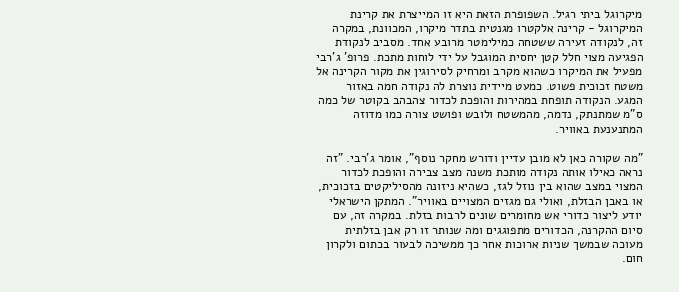מיקרוגל ביתי רגיל. השפופרת הזאת היא זו המייצרת את קרינת המיקרוגל - קרינה אלקטרו מגנטית בתדר מיקרו, המכוונת, במקרה זה, לנקודה זעירה ששטחה כמילימטר מרובע אחד. מסביב לנקודת הפגיעה מצוי חלל קטן יחסית המוגבל על ידי לוחות מתכת. פרופ' ג'רבי מפעיל את המיקרו כשהוא מקרב ומרחיק לסירוגין את מקור הקרינה אל משטח זכוכית פשוט. כמעט מיידית נוצרת לה נקודה חמה באזור המגע. הנקודה תופחת במהירות והופכת לכדור צהבהב בקוטר של כמה ס"מ שמתנתק, נדמה, מהמשטח ולובש ופושט צורה כמו מדוזה המתנענעת באוויר.

"מה שקורה כאן לא מובן עדיין ודורש מחקר נוסף", אומר ג'רבי. "זה נראה כאילו אותה נקודה מותכת משנה מצב צבירה והופכת לכדור המצוי במצב שהוא בין נוזל לגז, כשהיא ניזונה מהסיליקטים בזכוכית, או באבן הבזלת, ואולי גם מגזים המצויים באוויר". המתקן הישראלי יודע ליצור כדורי אש מחומרים שונים לרבות בזלת. במקרה זה, עם סיום ההקרנה, הכדורים מתפוגגים ומה שנותר זו רק אבן בזלתית מעוכה שבמשך שניות ארוכות אחר כך ממשיכה לבעור בכתום ולקרון חום.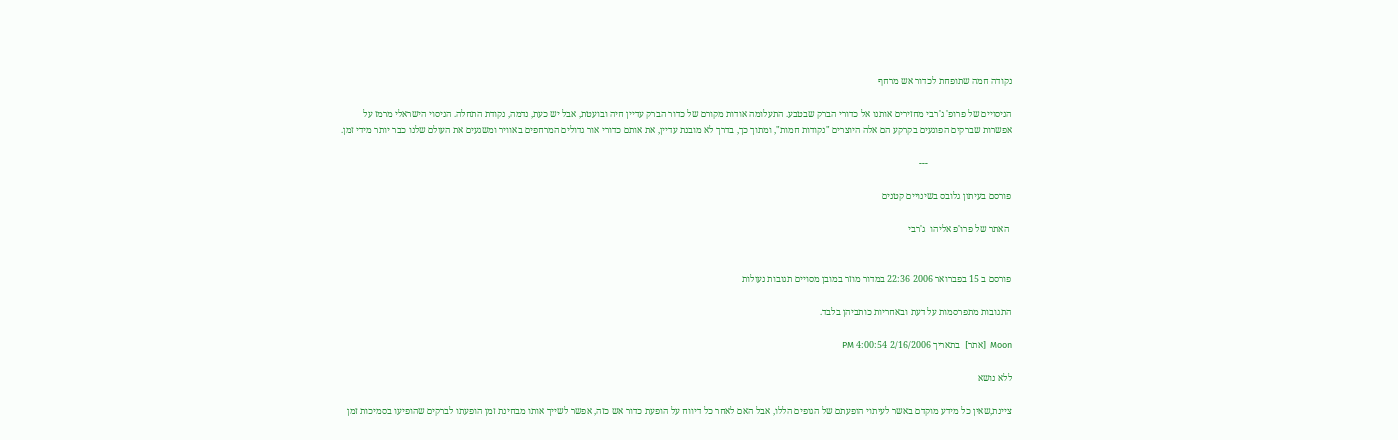נקודה חמה שתופחת לכדור אש מרחף

הניסויים של פרופ' ג'רבי מחזירים אותנו אל כדורי הברק שבטבע. התעלומה אודות מקורם של כדור הברק עדיין חיה ובועטת, אבל יש כעת, נדמה, נקודת התחלה. הניסוי הישראלי מרמז על אפשרות שברקים הפוגעים בקרקע הם אלה היוצרים "נקודות חמות", ומתוך כך, בדרך לא מובנת עדיין, את אותם כדורי אור גדולים המרחפים באוויר ומשגעים את העולם שלנו כבר יותר מידי זמן.

                                    ---

פורסם בעיתון גלובס בשינויים קטנים

 האתר של פרו'פ אליהו  ג'רבי


פורסם ב 15 בפברואר 2006 22:36 במדור מוזר במובן מסויים תגובות נעולות

התגובות מתפרסמות על דעת ובאחריות כותביהן בלבד.

Moon  [אתר]  בתאריך 2/16/2006 4:00:54 PM

ללא נושא

ציינת,שאין כל מידע מוקדם באשר לעיתוי הופעתם של הגופים הללו, אבל האם לאחר כל דיווח על הופעת כדור אש כזה, אפשר לשייך אותו מבחינת זמן הופעתו לברקים שהופיעו בסמיכות זמן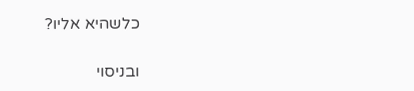כלשהיא אליו?

ובניסוי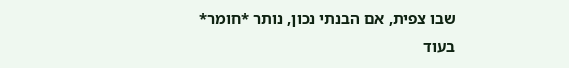שבו צפית, אם הבנתי נכון, נותר *חומר*
בעוד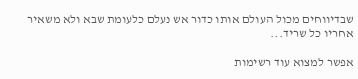שבדיווחים מכול העולם אותו כדור אש נעלם כלעומת שבא ולא משאיר אחריו כל שריד...

אפשר למצוא עוד רשימות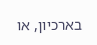בארכיון, או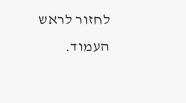לחזור לראש העמוד.